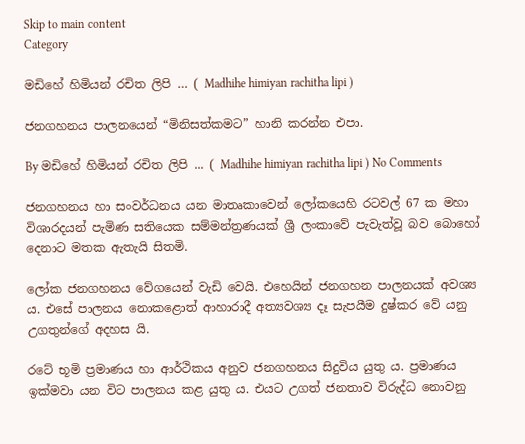Skip to main content
Category

මඩිහේ හිමියන් රචිත ලිපි … ( Madhihe himiyan rachitha lipi )

ජනගහනය පාලනයෙන් “මිනිසත්කමට” හානි කරන්න එපා.

By මඩිහේ හිමියන් රචිත ලිපි ... ( Madhihe himiyan rachitha lipi ) No Comments

ජනගහනය හා සංවර්ධනය යන මාතෘකාවෙන් ලෝකයෙහි රටවල් 67 ක මහා විශාරදයන් පැමිණ සතියෙක සම්මන්ත්‍රණයක් ශ්‍රී ලංකාවේ පැවැත්වූ බව බොහෝ දෙනාට මතක ඇතැයි සිතමි.

ලෝක ජනගහනය වේගයෙන් වැඩි වෙයි. එහෙයින් ජනගහන පාලනයක් අවශ්‍ය ය. එසේ පාලනය නොකළොත් ආහාරාදී අත්‍යවශ්‍ය දෑ සැපයීම දුෂ්කර වේ යනු උගතුන්ගේ අදහස යි.

රටේ භූමි ප්‍රමාණය හා ආර්ථිකය අනුව ජනගහනය සිදුවිය යුතු ය. ප්‍රමාණය ඉක්මවා යන විට පාලනය කළ යුතු ය. එයට උගත් ජනතාව විරුද්ධ නෙ‍ාවනු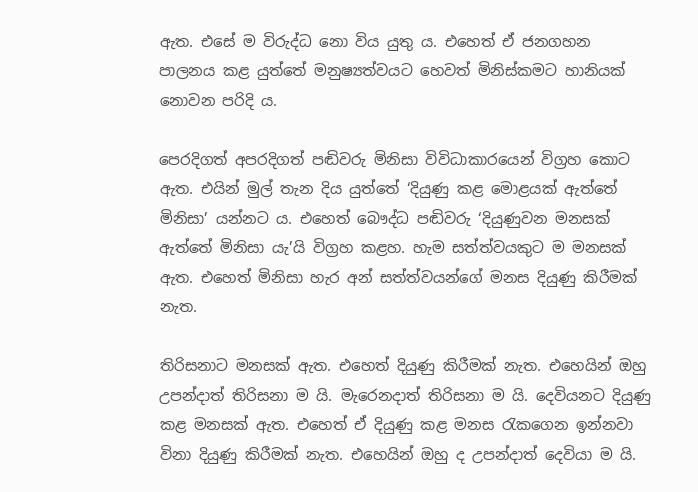ඇත. එසේ ම විරුද්ධ නො විය යුතු ය. එහෙත් ඒ ජනගහන පාලනය කළ යුත්තේ මනුෂ්‍යත්වයට හෙවත් මිනිස්කමට හානියක් නෙ‍ාවන පරිදි ය.

පෙරදිගත් අපරදිගත් පඬිවරු මිනිසා විවිධාකාරයෙන් විග්‍රහ කොට ඇත. එයින් මුල් තැන දිය යුත්තේ ‘දියුණු කළ මොළයක් ඇත්තේ මිනිසා’ යන්නට ය. එහෙත් බෞද්ධ පඬිවරු ‘දියුණුවන මනසක් ඇත්තේ මිනිසා යැ’යි විග්‍රහ කළහ. හැම සත්ත්වයකුට ම මනසක් ඇත. එහෙත් මිනිසා හැර අන් සත්ත්වයන්ගේ මනස දියුණු කිරීමක් නැත.

තිරිසනාට මනසක් ඇත. එහෙත් දියුණු කිරීමක් නැත. එහෙයින් ඔහු උපන්දාත් තිරිසනා ම යි. මැරෙනදාත් තිරිසනා ම යි. දෙවියනට දියුණු කළ මනසක් ඇත. එහෙත් ඒ දියුණු කළ මනස රැකගෙන ඉන්නවා විනා දියුණු කිරීමක් නැත. එහෙයින් ඔහු ද උපන්දාත් දෙවියා ම යි.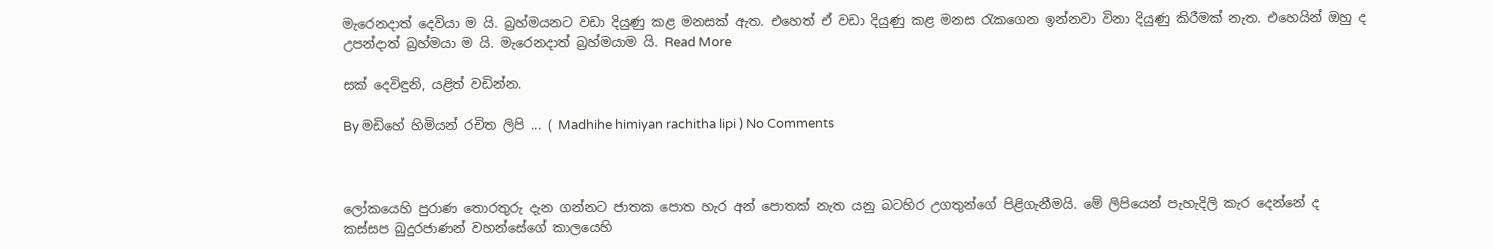මැරෙනදාත් දෙවියා ම යි. බ්‍රහ්මයනට වඩා දියුණු කළ මනසක් ඇත. එහෙත් ඒ වඩා දියුණු කළ මනස රැකගෙන ඉන්නවා විනා දියුණු කිරීමක් නැත. එහෙයින් ඔහු ද උපන්දාත් බ්‍රහ්මයා ම යි. මැරෙනදාත් බ්‍රහ්මයාම යි. Read More

සක් දෙවිඳුනි, යළිත් වඩින්න.

By මඩිහේ හිමියන් රචිත ලිපි ... ( Madhihe himiyan rachitha lipi ) No Comments



ලෝකයෙහි පුරාණ තොරතුරු දැන ගන්නට ජාතක පොත හැර අන් පොතක් නැත යනු බටහිර උගතුන්ගේ පිළිගැනීමයි. මේ ලිපියෙන් පැහැදිලි කැර දෙන්නේ ද කස්සප බුදුරජාණන් වහන්සේගේ කාලයෙහි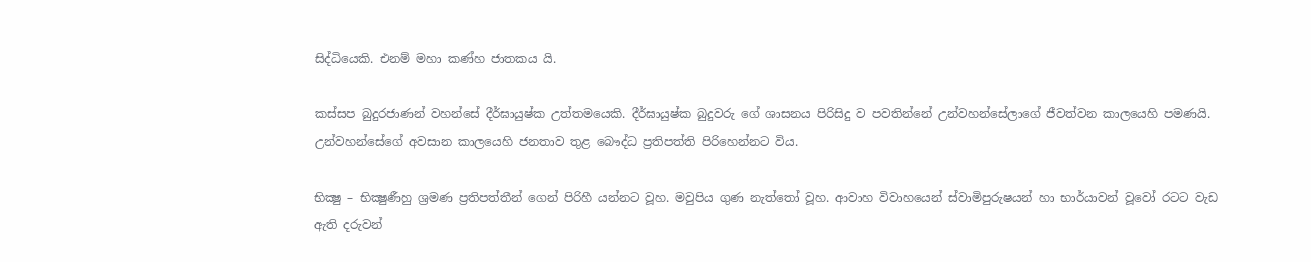සිද්ධියෙකි. එනම් මහා කණ්හ ජාතකය යි.

කස්සප බුදුරජාණන් වහන්සේ දීර්ඝායුෂ්ක උත්තමයෙකි. දීර්ඝායුෂ්ක බුදුවරු ගේ ශාසනය පිරිසිදු ව පවතින්නේ උන්වහන්සේලාගේ ජීවත්වන කාලයෙහි පමණයි. උන්වහන්සේගේ අවසාන කාලයෙහි ජනතාව තුළ බෙ‍‍ෟද්ධ ප්‍රතිපත්ති පිරිහෙන්නට විය.

භික්‍ෂු – භික්‍ෂුණීහු ශ්‍රමණ ප්‍රතිපත්තීන් ගෙන් පිරිහී යන්නට වූහ. මවුපිය ගුණ නැත්තෝ වූහ. ආවාහ විවාහයෙන් ස්වාමිපුරුෂයන් හා භාර්යාවන් වූවෝ රටට වැඩ ඇති දරුවන්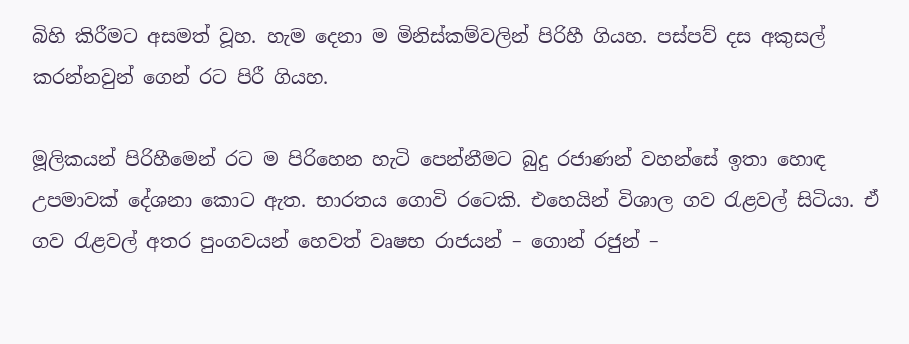බිහි කිරීමට අසමත් වූහ. හැම දෙනා ම මිනිස්කම්වලින් පිරිහී ගියහ. පස්පව් දස අකුසල් කරන්නවුන් ගෙන් රට පිරී ගියහ.

මූලිකයන් පිරිහීමෙන් රට ම පිරිහෙන හැටි පෙන්නීමට බුදු රජාණන් වහන්සේ ඉතා හොඳ උපමාවක් දේශනා කොට ඇත. භාරතය ගොවි රටෙකි. එහෙයින් විශාල ගව රැළවල් සිටියා. ඒ ගව රැළවල් අතර පුංගවයන් හෙවත් වෘෂභ රාජයන් – ගොන් රජුන් –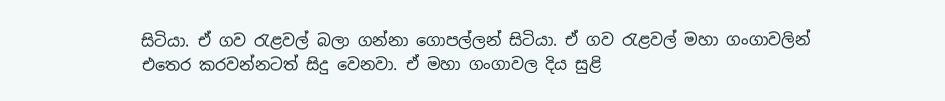සිටියා. ඒ ගව රැළවල් බලා ගන්නා ගොපල්ලන් සිටියා. ඒ ගව රැළවල් මහා ගංගාවලින් එතෙර කරවන්නටත් සිදු වෙනවා. ඒ මහා ගංගාවල දිය සුළි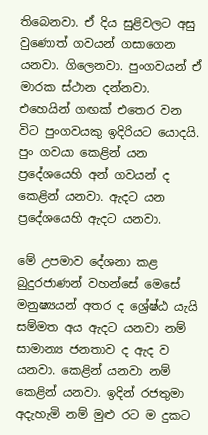තිබෙනවා. ඒ දිය සුළිවලට අසු වුණොත් ගවයන් ගසාගෙන යනවා. ගිලෙනවා. පුංගවයන් ඒ මාරක ස්ථාන දන්නවා. එහෙයින් ගඟක් එතෙර වන විට පුංගවයකු ඉදිරියට යොදයි. පුං ගවයා කෙළින් යන ප්‍රදේශයෙහි අන් ගවයන් ද කෙළින් යනවා. ඇදට යන ප්‍රදේශයෙහි ඇදට යනවා.

මේ උපමාව දේශනා කළ බුදුරජාණන් වහන්සේ මෙසේ මනුෂ්‍යයන් අතර ද ශ්‍රේෂ්ඨ යැයි සම්මත අය ඇදට යනවා නම් සාමාන්‍ය ජනතාව ද ඇද ව යනවා. කෙළින් යනවා නම් කෙළින් යනවා. ඉදින් රජතුමා අදැහැමි නම් මුළු රට ම දුක‍ට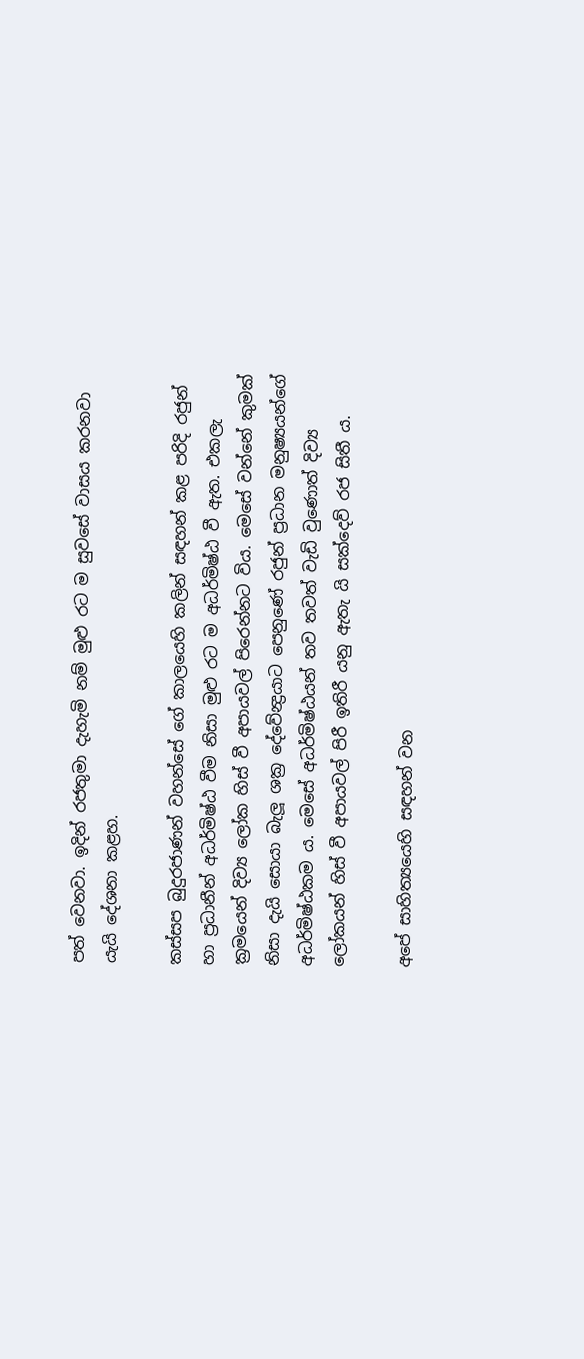පත් වෙනවා. ඉදින් රජතුමා දැහැමි නම් මුළු රට ම සුවසේ වාසය කරනවා යැයි දේශනා කළහ.

කස්සප බුදුරජ‍ාණන් වහන්සේ ගේ කාලයෙහි කලින් සඳහන් කළ පරිදි රජුන් හා ප්‍රධානීන් අධර්මිෂ්ඨ වීම නිසා මුළු රට ම අධර්මිෂ්ඨ වී ඇත. එකලැ ක්‍රමයෙන් දිව්‍ය ලෝක හිස් වී අපායවල් පිරෙන්නට විය. මෙසේ වන්නේ කුමක් නිසා දැයි සොයා බැලූ ශක්‍ර දේවේන්‍ද්‍රයාට පෙනුණේ රජුන් ප්‍රධාන මනුෂ්‍යයන්ගේ අධර්මිෂ්ඨකම ය. මෙසේ අධර්මිෂ්ඨයන් තව තවත් වැඩි වුණොත් දිව්‍ය ලෝකයන් හිස් වී අපායවල් පිරී ඉතිරී යනු ඇතැ යි සක්දෙව් රජ සිතී ය.

අපේ සාහිත්‍යයෙහි සඳහන් වන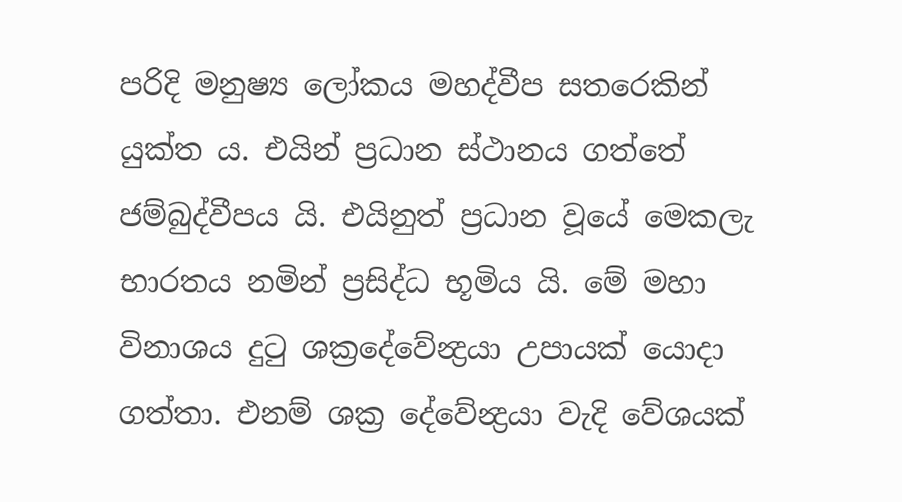පරිදි මනුෂ්‍ය ලෝකය මහද්වීප සතරෙකින් යුක්ත ය. එයින් ප්‍රධාන ස්ථානය ගත්තේ ජම්බුද්වීපය යි. එයිනුත් ප්‍රධාන වූයේ මෙකලැ භාරතය නමින් ප්‍රසිද්ධ භූමිය යි. මේ මහා විනාශය දුටු ශක්‍රදේවේන්‍ද්‍රයා උපායක් යොදා ගත්තා. එනම් ශක්‍ර දේවේන්‍ද්‍රයා වැදි වේශයක්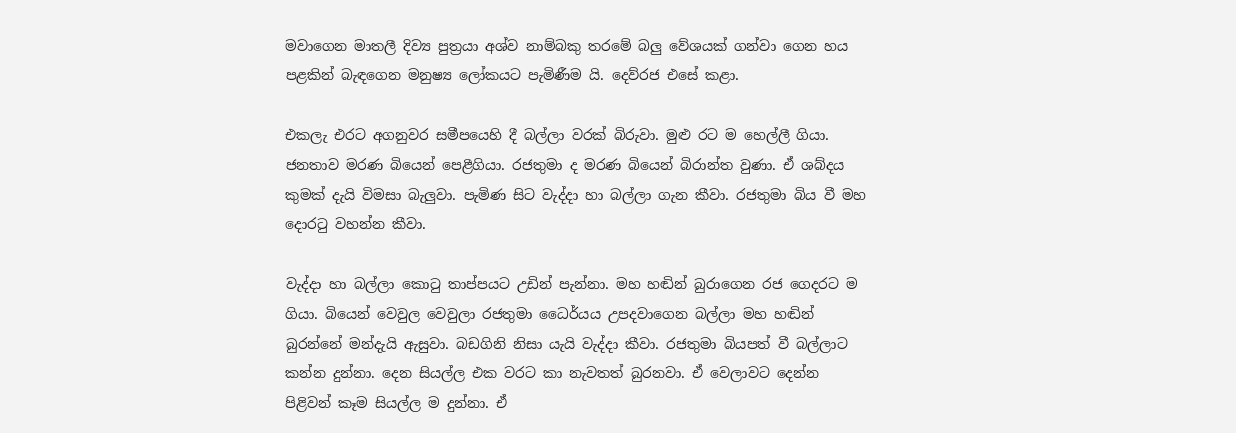මවාගෙන මාතලී දිව්‍ය පුත්‍රයා අශ්ව නාම්බකු තරමේ බලු වේශයක් ගන්වා ගෙන හය පළකින් බැඳගෙන මනුෂ්‍ය ලෝකයට පැමිණීම යි. දෙව්රජ එසේ කළා.

එකලැ එරට අගනුවර සමීපයෙහි දී බල්ලා වරක් බිරුවා. මුළු රට ම හෙල්ලී ගියා. ජනතාව මරණ බියෙන් පෙළීගියා. රජතුමා ද මරණ බියෙන් බිරාන්ත වුණා. ඒ ශබ්දය කුමක් දැයි විමසා බැලුවා. පැමිණ සිට වැද්දා හා බල්ලා ගැන කීවා. රජතුමා බිය වී මහ දොරටු වහන්න කීවා.

වැද්දා හා බල්ලා කොටු තාප්පයට උඩින් පැන්නා. මහ හඬින් බුරාගෙන රජ ගෙදරට ම ගියා. බියෙන් වෙවුල වෙවුලා රජතුමා ධෛර්යය උපදවාගෙන බල්ලා මහ හඬින් බුරන්නේ මන්දැයි ඇසුවා. බඩගිනි නිසා යැයි වැද්දා කීවා. රජතුමා බියපත් වී බල්ලාට කන්න දුන්නා. දෙන සියල්ල එක වරට කා නැවතත් බුරනවා. ඒ වෙලාවට දෙන්න පිළිවන් කෑම සියල්ල ම දුන්නා. ඒ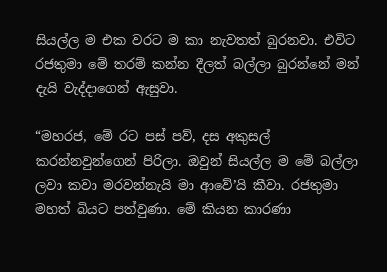සියල්ල ම එක වරට ම කා නැවතත් බුරනවා. එවිට රජතුමා මේ තරම් කන්න දීලත් බල්ලා බුරන්නේ මන් දැයි වැද්දාගෙන් ඇසුවා.

“මහරජ, මේ රට පස් පව්, දස අකුසල් කරන්නවුන්ගෙන් පිරිලා. ඔවුන් සියල්ල ම මේ බල්ලා ලවා කවා මරවන්නැයි මා ආවේ’යි කීවා. රජතුමා මහත් බියට පත්වුණා. මේ කියන කාරණා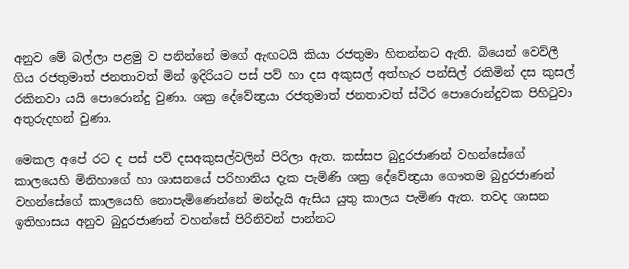අනුව මේ බල්ලා පළමු ව පනින්නේ මගේ ඇඟටයි කියා රජතුමා හිතන්නට ඇති. බියෙන් වෙව්ලී ගිය රජතුමාත් ජනතාවත් මින් ඉදිරියට පස් පව් හා දස අකුසල් අත්හැර පන්සිල් රකිමින් දස කුසල් රකිනවා යයි පොරොන්දු වුණා. ශක්‍ර දේවේන්‍ද්‍රයා රජතුමාත් ජනතාවත් ස්ථිර පොරොන්දුවක පිහිටුවා අතුරුදහන් වුණා.

මෙකල අපේ රට ද පස් පව් දසඅකුසල්වලින් පිරිලා ඇත. කස්සප බුදුරජාණන් වහන්සේගේ කාලයෙහි මිනිහාගේ හා ශාසනයේ පරිහානිය දැක පැමිණි ශක්‍ර දේවේන්‍ද්‍රයා ගෞතම බුදුරජාණන් වහන්සේගේ කාලයෙහි නොපැමිණෙන්නේ මන්දැයි ඇසිය යුතු කාලය පැමිණ ඇත. තවද ශාසන ඉතිහාසය අනුව බුදුරජාණන් වහන්සේ පිරිනිවන් පාන්නට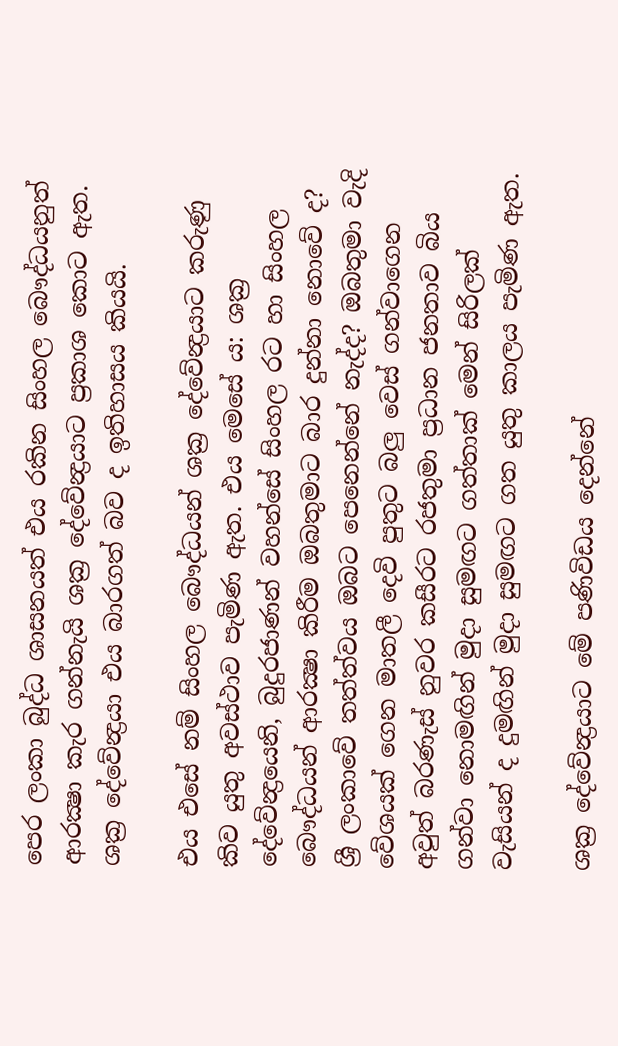පෙර ලංකා බුද්ධ ශාසනයත් එය රකින සිංහල බෙ‍ෟද්ධයනුත් ආරක්‍ෂා කැර ගන්නැයි ශක්‍ර දේවේන්‍ද්‍රයාට ප්‍රකාශ ‍කොට ඇත. ශක්‍ර දේවේන්‍ද්‍රයා එය බාරගත් බව ද ඉතිහාසය කියයි.

එය එසේ නම් සිංහල බෞද්ධයන් ශක්‍ර දේවේන්‍ද්‍රයාට කරුණු කිව යුතු අවස්ථාව පැමිණ ඇත. එය මෙසේ ය: ශක්‍ර දේවේන්‍ද්‍රයෙනි, බුදුරජාණන් වහන්සේ සිංහල රට හා සිංහල බෞද්ධයන් ආරක්‍ෂා කිරීම ඔබතුමාට බාර දුන්නා නොවේ ද? ශ්‍රී ලංකාවේ තත්ත්වය ඔබට පෙනෙන්නේ නැද්ද? ඔබතුමා වැදි වේශයක් ගෙන මාතලී දෙවි පුතුට බලු වෙස් ගන්වාගෙන අවුත් බරණැස් නුවර කසීරට රජතුමා ප්‍රධාන ජනතාව බිය ගන්වා නොමඟින් මුදා සුමඟට ගත්තාක් මෙන් සිරිලක් වැසියන් ද දුමඟින් මුදා සුමඟට ගත යුතු කාලය පැමිණ ඇත.

ශක්‍ර දේවේන්‍ද්‍රයාට මේ පණිවිඩය දෙන්නේ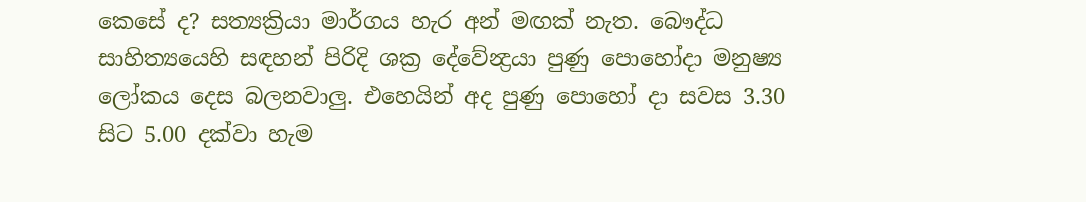කෙසේ ද? සත්‍යක්‍රියා මාර්ගය හැර අන් මඟක් නැත. බෞද්ධ සාහිත්‍යයෙහි සඳහන් පිරිදි ශක්‍ර දේවේන්‍ද්‍රයා පුණු පොහෝදා මනුෂ්‍ය ලෝකය දෙස බලනවාලු. එහෙයින් අද පුණු පොහෝ දා සවස 3.30 සිට 5.00 දක්වා හැම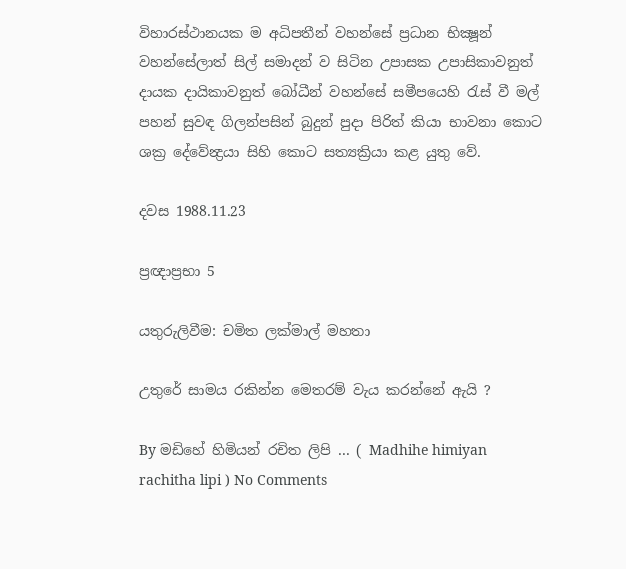විහාරස්ථානයක ම අධිපතීන් වහන්සේ ප්‍රධාන භික්‍ෂූන් වහන්සේලාත් සිල් සමාදන් ව සිටින උපාසක උපාසිකාවනුත් දායක දායිකාවනුත් බෝධීන් වහන්සේ සමීපයෙහි රැස් වී මල් පහන් සුවඳ ගිලන්පසින් බුදුන් පුදා පිරිත් කියා භාවනා කොට ශක්‍ර දේවේන්‍ද්‍රයා සිහි කොට සත්‍යක්‍රියා කළ යුතු වේ.

දවස 1988.11.23

ප්‍රඥාප්‍රභා 5

යතුරුලිවීම: චමිත ලක්මාල් මහතා

උතුරේ සාමය රකින්න මෙතරම් වැය කරන්නේ ඇයි ?

By මඩිහේ හිමියන් රචිත ලිපි ... ( Madhihe himiyan rachitha lipi ) No Comments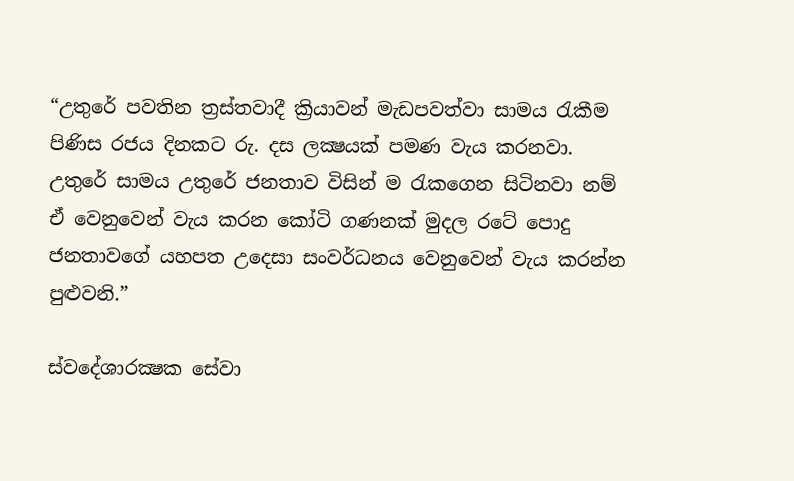“උතුරේ පවතින ත්‍රස්තවාදී ක්‍රියාවන් මැඩපවත්වා සාමය රැකීම පිණිස රජය දිනකට රු. දස ලක්‍ෂයක් පමණ වැය කරනවා. උතුරේ සාමය උතුරේ ජනතාව විසින් ම රැකගෙන සිටිනවා නම් ඒ වෙනුවෙන් වැය කරන කෝටි ගණනක් මුදල රටේ පොදු ජනතාවගේ යහපත උදෙසා සංවර්ධනය වෙනුවෙන් වැය කරන්න පුළුවනි.”

ස්වදේශාරක්‍ෂක සේවා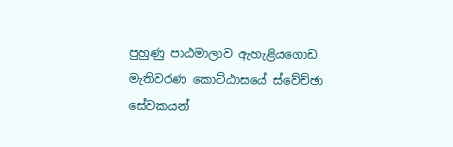පුහුණු පාඨමාලාව ඇහැළියගොඩ මැතිවරණ කොට්ඨාසයේ ස්වේච්ඡා සේවකයන්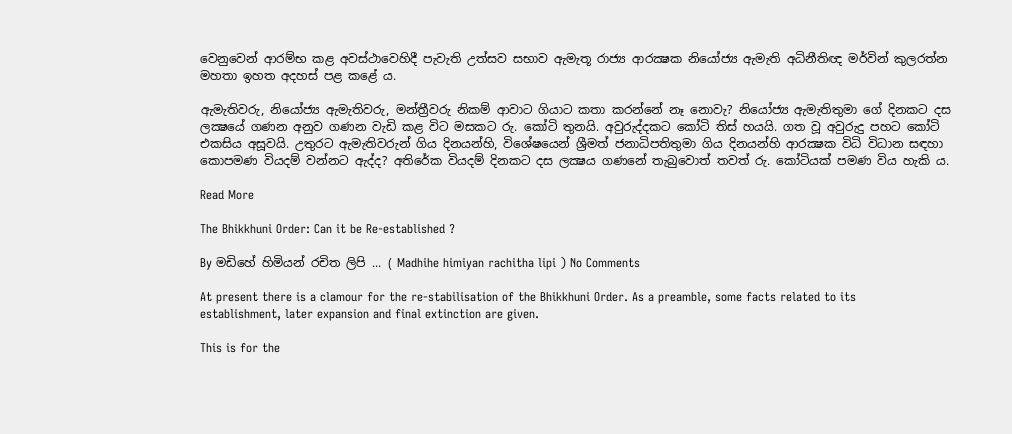වෙනුවෙන් ආරම්භ කළ අවස්ථාවෙහිදී පැවැති උත්සව සභාව ඇමැතූ රාජ්‍ය අ‍ාරක්‍ෂක නියෝජ්‍ය ඇමැති අධිනීතිඥ මර්වින් කුලරත්න මහතා ඉහත අදහස් පළ කළේ ය.

ඇමැතිවරු, නියෝජ්‍ය ඇමැතිවරු, මන්ත්‍රීවරු නිකම් ආවාට ගියාට කතා කරන්නේ නෑ නොවැ? නියෝජ්‍ය ඇමැතිතුමා ගේ දිනකට දස ලක්‍ෂයේ ගණන අනුව ගණන වැඩි කළ විට මසකට රු. කෝටි තුනයි. අවුරුද්දකට කෝටි තිස් හයයි. ගත වූ අවුරුදු පහට කෝටි එකසිය අසූවයි. උතුරට ඇමැතිවරුන් ගිය දිනයන්හි, විශේෂයෙන් ශ්‍රීමත් ජනාධිපතිතුමා ගිය දිනයන්හි ආරක්‍ෂක විධි විධාන සඳහා කොපමණ වියදම් වන්නට ඇද්ද? අතිරේක වියදම් දිනකට දස ලක්‍ෂය ගණනේ තැබුවොත් තවත් රු. කෝටියක් පමණ විය හැකි ය.

Read More

The Bhikkhuni Order: Can it be Re-established ?

By මඩිහේ හිමියන් රචිත ලිපි ... ( Madhihe himiyan rachitha lipi ) No Comments

At present there is a clamour for the re-stabilisation of the Bhikkhuni Order. As a preamble, some facts related to its establishment, later expansion and final extinction are given.

This is for the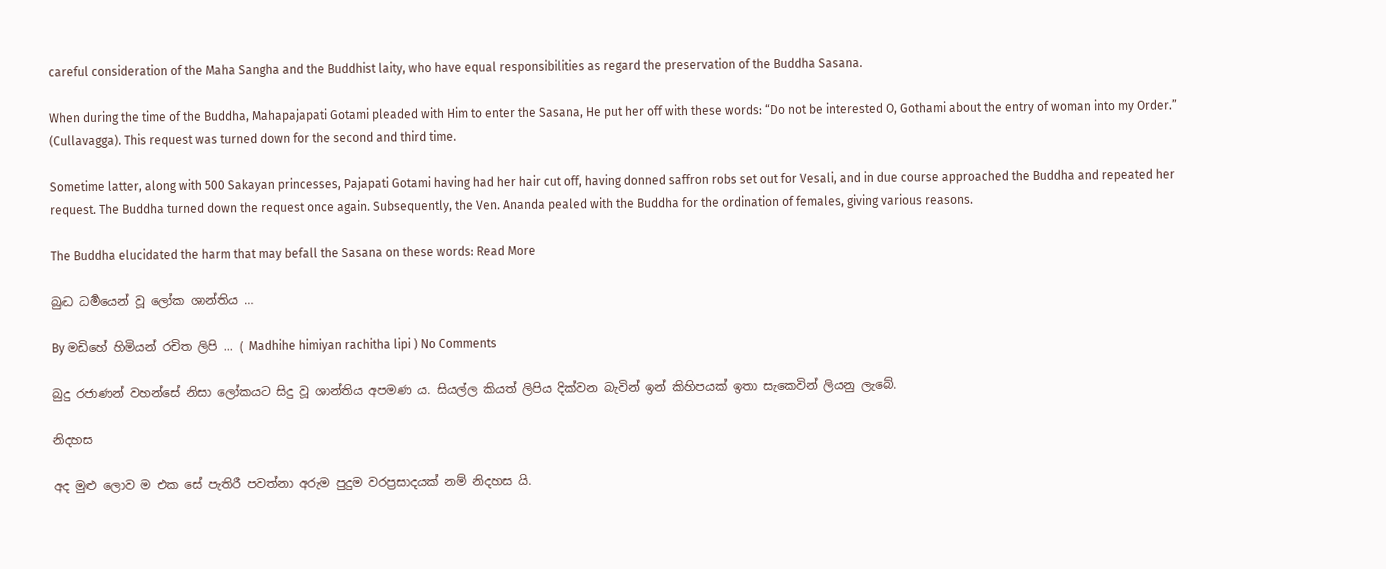careful consideration of the Maha Sangha and the Buddhist laity, who have equal responsibilities as regard the preservation of the Buddha Sasana.

When during the time of the Buddha, Mahapajapati Gotami pleaded with Him to enter the Sasana, He put her off with these words: “Do not be interested O, Gothami about the entry of woman into my Order.” (Cullavagga). This request was turned down for the second and third time.

Sometime latter, along with 500 Sakayan princesses, Pajapati Gotami having had her hair cut off, having donned saffron robs set out for Vesali, and in due course approached the Buddha and repeated her request. The Buddha turned down the request once again. Subsequently, the Ven. Ananda pealed with the Buddha for the ordination of females, giving various reasons.

The Buddha elucidated the harm that may befall the Sasana on these words: Read More

බුද්‍ධ ධර්‍මයෙන් වූ ලෝක ශාන්තිය …

By මඩිහේ හිමියන් රචිත ලිපි ... ( Madhihe himiyan rachitha lipi ) No Comments

බුදු රජාණන් වහන්සේ නිසා ලෝකයට සිදු වූ ශාන්තිය අපමණ ය. සියල්ල කියත් ලිපිය දික්වන බැවින් ඉන් කිහිපයක් ඉතා සැකෙවින් ලියනු ලැබේ.

නිදහස

අද මුළු ලොව ම එක සේ පැතිරී පවත්නා අරුම පුදුම වරප්‍රසාදයක් නම් නිදහස යි.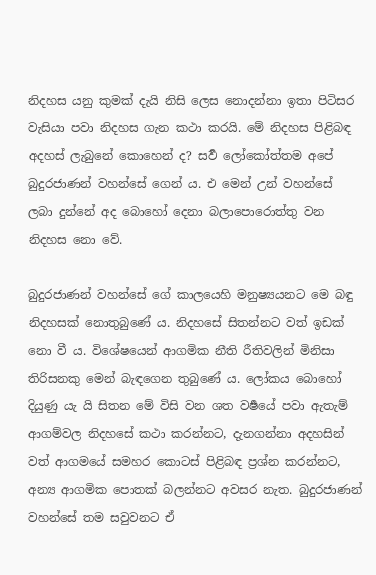නිදහස යනු කුමක් දැයි නිසි ලෙස නොදන්නා ඉතා පිටිසර වැසියා පවා නිදහස ගැන කථා කරයි. මේ නිදහස පිළිබඳ අදහස් ලැබුනේ කොහෙන් ද? සර්‍ව ලෝකෝත්තම අපේ බුදුරජාණන් වහන්සේ ගෙන් ය. එ මෙන් උන් වහන්සේ ලබා දුන්නේ අද බොහෝ දෙනා බලාපොරොත්තු වන නිදහස නෙ‍ා වේ.

බුදුරජාණන් වහන්සේ ගේ කාලයෙහි මනුෂ්‍යයනට මෙ බඳු නිදහසක් නොතුබුණේ ය. නිදහසේ සිතන්නට වත් ඉඩක් නො වී ය. විශේෂයෙන් ආගමික නීති රීතිවලින් මිනිසා තිරිසනකු මෙන් බැඳගෙන තුබුණේ ය. ලෝකය බොහෝ දියුණු යැ යි සිතන මේ විසි වන ශත වර්‍ෂයේ පවා ඇතැම් ආගම්වල නිදහසේ කථා කරන්නට, දැනගන්නා අදහසින් වත් ආගමයේ සමහර කොටස් පිළිබඳ ප්‍රශ්න කරන්නට, අන්‍ය ආගමික පොතක් බලන්නට අවසර නැත. බුදුරජාණන් වහන්සේ තම සවුවනට ඒ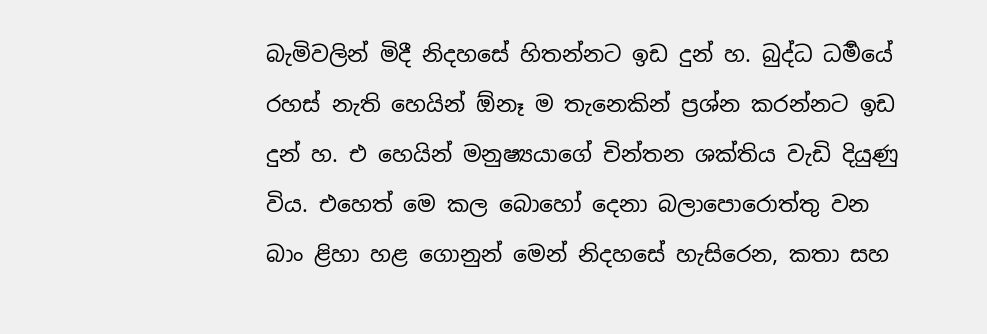බැමිවලින් මිදී නිදහසේ හිතන්නට ඉඩ දුන් හ. බුද්ධ ධර්‍මයේ රහස් නැති හෙයින් ඕනෑ ම තැනෙකින් ප්‍රශ්න කරන්නට ඉඩ දුන් හ. එ හෙයින් මනුෂ්‍යයාගේ චින්තන ශක්තිය වැඩි දියුණු විය. එහෙත් මෙ කල බොහෝ දෙනා බලාපොරොත්තු වන බාං ළිහා හළ ගොනුන් මෙන් නිදහසේ හැසිරෙන, කතා සහ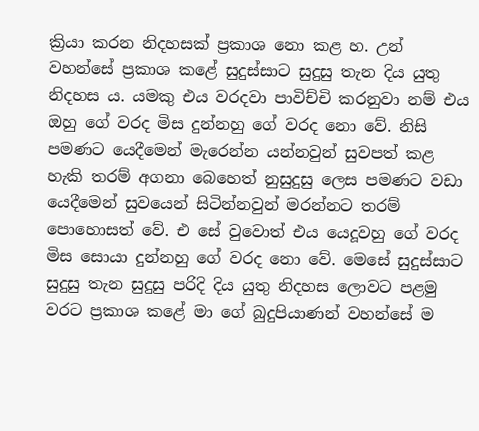ක්‍රියා කරන නිදහසක් ප්‍රකාශ නො කළ හ. උන් වහන්සේ ප්‍රකාශ කළේ සුදුස්සාට සුදුසු තැන දිය යුතු නිදහස ය. යමකු එය වරදවා පාවිච්චි කරනුවා නම් එය ඔහු ගේ වරද මිස දුන්නහු ගේ වරද නො වේ. නිසි පමණට යෙදීමෙන් මැරෙන්න යන්නවුන් සුවපත් කළ හැකි තරම් අගනා බෙහෙත් නුසුදුසු ලෙස පමණට වඩා යෙදීමෙන් සුවයෙන් සිටින්නවුන් මරන්නට තරම් පොහොසත් වේ. එ සේ වුවොත් එය යෙදූවහු ගේ වරද මිස සොයා දුන්නහු ගේ වරද නො වේ. මෙසේ සුදුස්සාට සුදුසු තැන සුදුසු පරිදි දිය යුතු නිදහස ලොවට පළමු වරට ප්‍රකාශ කළේ මා ගේ බුදුපියාණන් වහන්සේ ම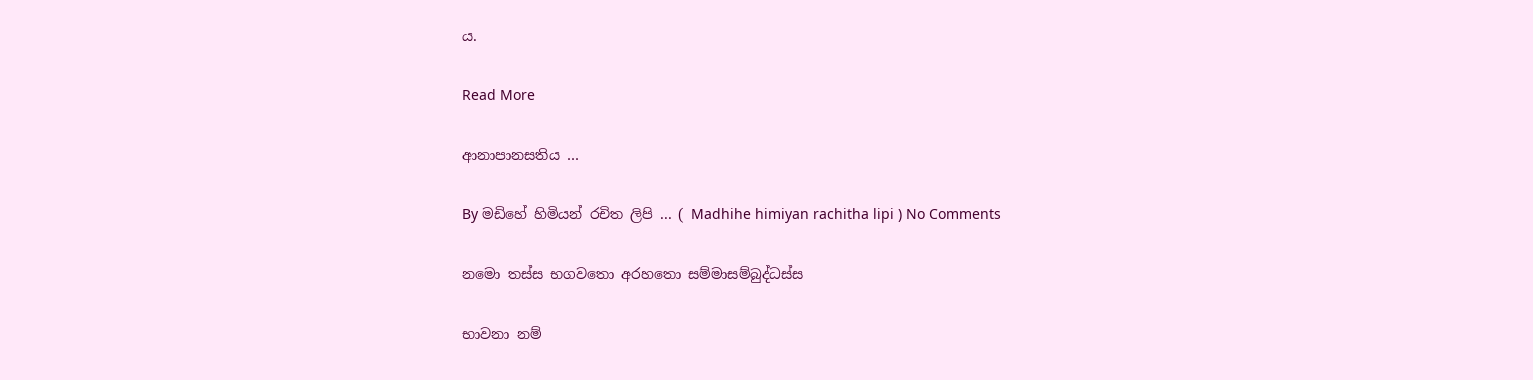ය.

Read More

ආනාපානසතිය …

By මඩිහේ හිමියන් රචිත ලිපි ... ( Madhihe himiyan rachitha lipi ) No Comments

නමො තස්ස භගවතො අරහතො සම්මාසම්බුද්ධස්ස

භාවනා නම්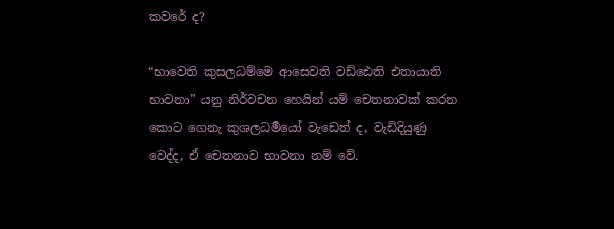කවරේ ද?

“භාවෙති කුසලධම්මෙ ආසෙවති වඩ්ඪෙති එතායාති භාවනා” යනු නිර්වචන හෙයින් යම් චෙතනාවක් කරන කොට ගෙනැ කුශලධර්‍මයෝ වැඩෙත් ද, වැඩිදියුණු වෙද්ද, ඒ චෙතනාව භාවනා නම් වේ.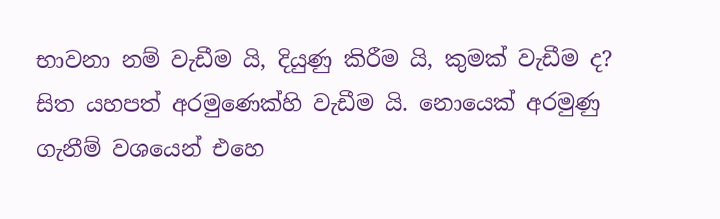භාවනා නම් වැඩීම යි, දියුණු කිරීම යි, කුමක් වැඩීම ද? සිත යහපත් අරමුණෙක්හි වැඩීම යි. නොයෙක් අරමුණු ගැනීම් වශයෙන් එහෙ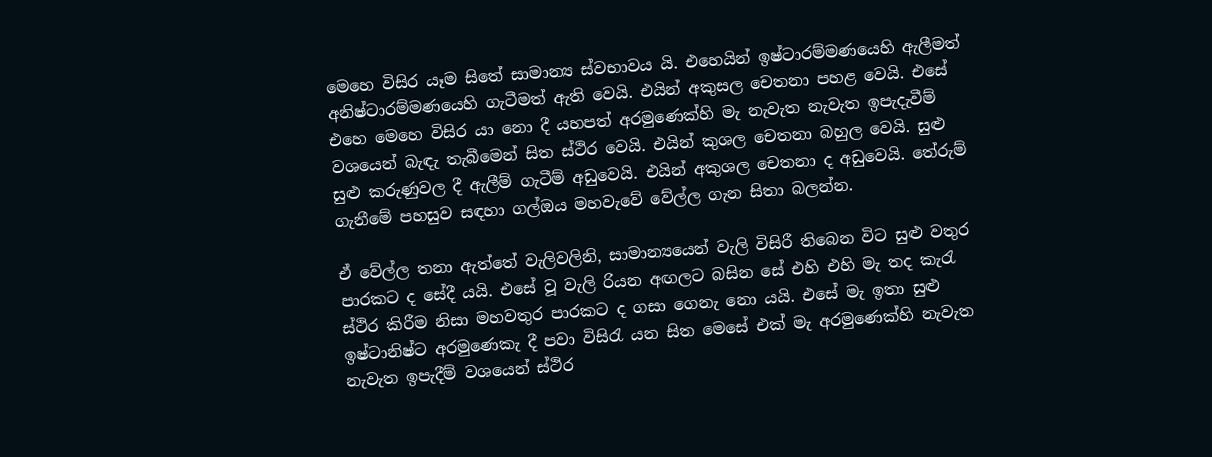මෙහෙ විසිර යෑම සිතේ සාමාන්‍ය ස්වභාවය යි. එහෙයින් ඉෂ්ටාරම්මණයෙහි ඇලීමත් අනිෂ්ටාරම්මණයෙහි ගැටීමත් ඇති වෙයි. එයින් අකුසල චෙතනා පහළ වෙයි. එසේ එහෙ මෙහෙ විසිර යා නො දී යහපත් අරමුණෙක්හි මැ නැවැත නැවැත ඉපැදැවීම් වශයෙන් බැඳැ තැබීමෙන් සිත ස්ථිර වෙයි. එයින් කුශල චෙතනා බහුල වෙයි. සුළු සුළු කරුණුවල දී ඇලීම් ගැටීම් අඩුවෙයි. එයින් අකුශල චෙතනා ද අඩුවෙයි. තේරුම් ගැනීමේ පහසුව සඳහා ගල්ඔය මහවැවේ වේල්ල ගැන සිතා බලන්න.

ඒ වේල්ල තනා ඇත්තේ වැලිවලිනි, සාමාන්‍යයෙන් වැලි විසිරී තිබෙන විට සුළු වතුර පාරකට ද සේදී යයි. එසේ වූ වැලි රියන අඟලට බසින සේ එහි එහි මැ තද කැරැ ස්ථිර කිරීම නිසා මහවතුර පාරකට ද ගසා ගෙනැ නො යයි. එසේ මැ ඉතා සුළු ඉෂ්ටානිෂ්ට අරමුණෙකැ දී පවා විසිරැ යන සිත මෙසේ එක් මැ අරමුණෙක්හි නැවැත නැවැත ඉපැදීම් වශයෙන් ස්ථිර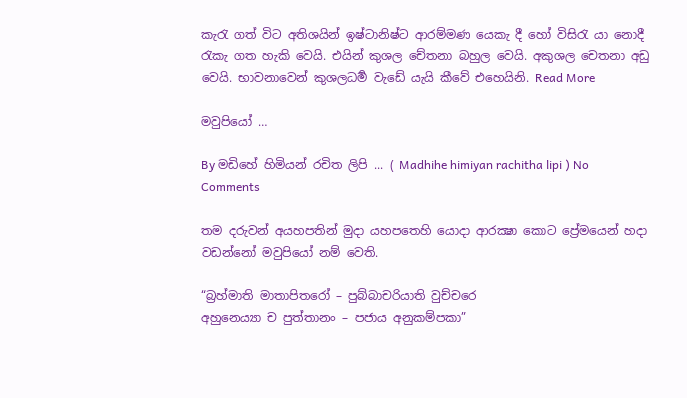කැරැ ගත් විට අතිශයින් ඉෂ්ටානිෂ්ට ආරම්මණ යෙකැ දී හෝ විසිරැ යා නොදී රැකැ ගත හැකි වෙයි. එයින් කුශල චේතනා බහුල වෙයි. අකුශල චෙතනා අඩු වෙයි. භාවනාවෙන් කුශලධර්‍ම වැඩේ යැයි කීවේ එහෙයිනි. Read More

මවුපියෝ …

By මඩිහේ හිමියන් රචිත ලිපි ... ( Madhihe himiyan rachitha lipi ) No Comments

තම දරුවන් අයහපතින් මුදා යහපතෙහි යොදා ආරක්‍ෂා කොට ප්‍රේමයෙන් හදා වඩන්නෝ මවුපියෝ නම් වෙති.

“බ්‍රහ්මාති මාතාපිතරෝ – පුබ්බාචරියාති වුච්චරෙ
අහුනෙය්‍යා ච පුත්තානං – පජාය අනුකම්පකා”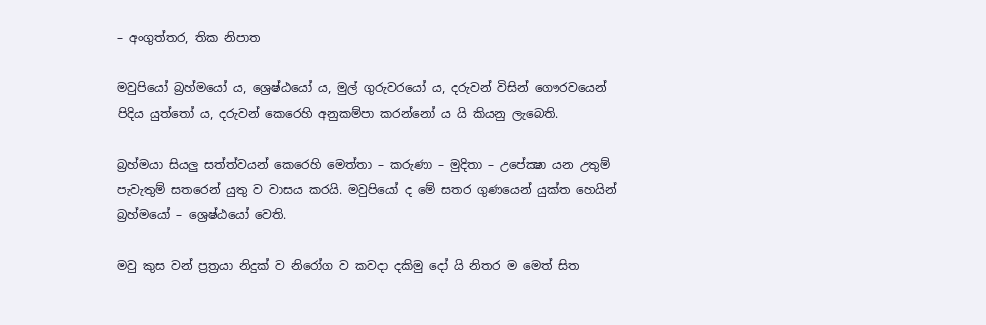– අංගුත්තර, තික නිපාත

මවුපියෝ බ්‍රහ්මයෝ ය, ශ්‍රෙෂ්ඨයෝ ය, මුල් ගුරුවරයෝ ය, දරුවන් විසින් ගෞරවයෙන් පිදිය යුත්තෝ ය, දරුවන් කෙරෙහි අනුකම්පා කරන්නෝ ය යි කියනු ලැබෙති.

බ්‍රහ්මයා සියලු සත්ත්වයන් කෙරෙහි මෙත්තා – කරුණා – මුදිතා – උපේක්‍ෂා යන උතුම් පැවැතුම් සතරෙන් යුතු ව වාසය කරයි. මවුපියෝ ද මේ සතර ගුණයෙන් යුක්ත හෙයින් බ්‍රහ්මයෝ – ශ්‍රෙෂ්ඨයෝ වෙති.

මවු කුස වන් ප්‍රත්‍රයා නිදුක් ව නිරෝග ව කවදා දකිමු දෝ යි නිතර ම මෙත් සිත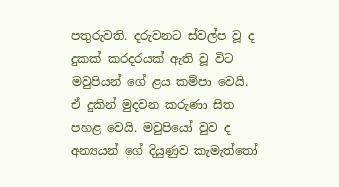පතුරුවති. දරුවනට ස්වල්ප වූ ද දුකක් කරදරයක් ඇති වූ විට මවුපියන් ගේ ළය කම්පා වෙයි. ඒ දුකින් මුදවන කරුණා සිත පහළ වෙයි. මවුපියෝ වුව ද අන්‍යයන් ගේ දියුණුව කැමැත්තෝ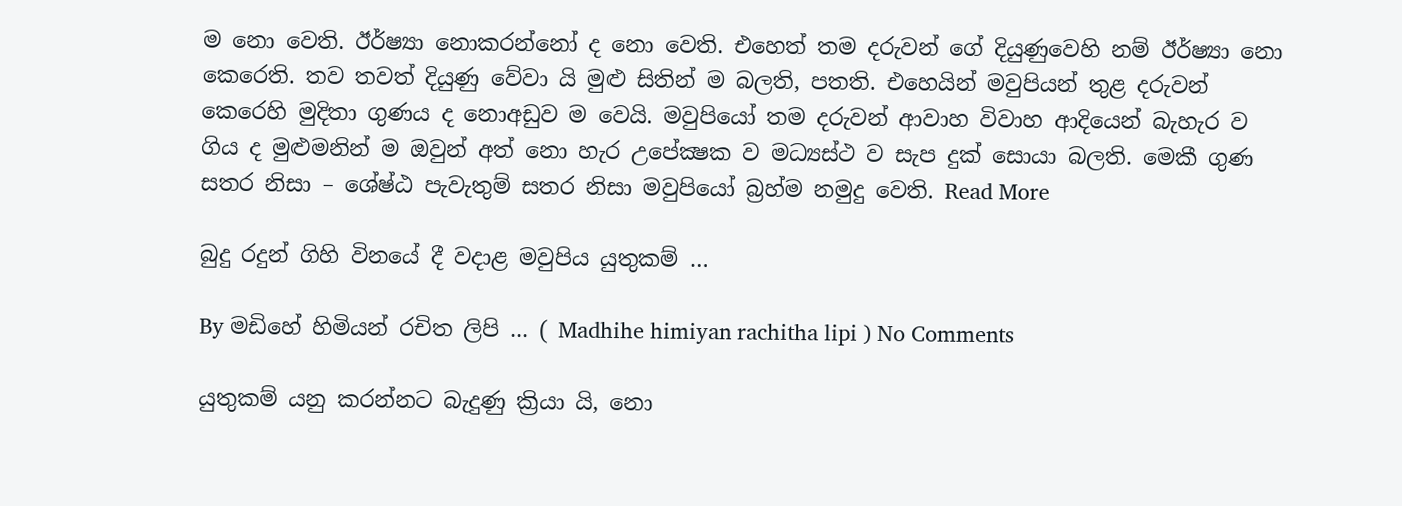ම නො වෙති. ඊර්ෂ්‍යා නොකරන්නෝ ද නො වෙති. එහෙත් තම දරුවන් ගේ දියුණුවෙහි නම් ඊර්ෂ්‍යා නො කෙරෙති. තව තවත් දියුණු වේවා යි මුළු සිතින් ම බලති, පතති. එහෙයින් මවුපියන් තුළ දරුවන් කෙරෙහි මුදිතා ගුණය ද නොඅඩුව ම වෙයි. මවුපියෝ තම දරුවන් ආවාහ විවාහ ආදියෙන් බැහැර ව ගිය ද මුළුමනින් ම ඔවුන් අත් නො හැර උපේක්‍ෂක ව මධ්‍යස්ථ ව සැප දුක් සොයා බලති. මෙකී ගුණ සතර නිසා – ශේෂ්ඨ පැවැතුම් සතර නිසා මවුපියෝ බ්‍රහ්ම නමුදු වෙති. Read More

බුදු රදුන් ගිහි විනයේ දී වදාළ මවුපිය යුතුකම් …

By මඩිහේ හිමියන් රචිත ලිපි ... ( Madhihe himiyan rachitha lipi ) No Comments

යුතුකම් යනු කරන්නට බැදුණු ක්‍රියා යි, නො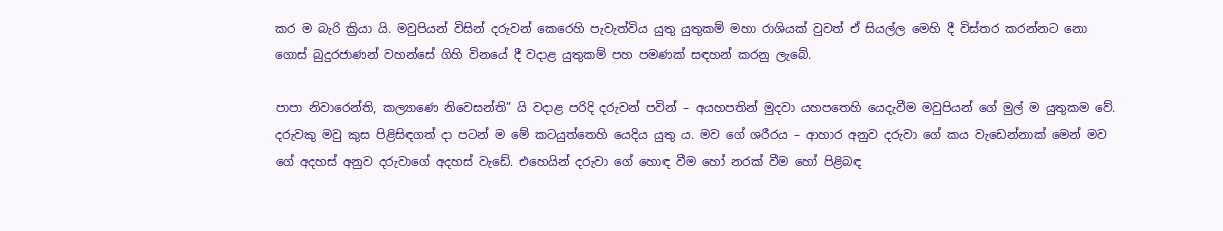කර ම බැරි ක්‍රියා යි. මවුපියන් විසින් දරුවන් කෙරෙහි පැවැත්විය යුතු යුතුකම් මහා රාශියක් වුවත් ඒ සියල්ල මෙහි දී විස්තර කරන්නට නො ගොස් බුදුරජාණන් වහන්සේ ගිහි විනයේ දී වදාළ යුතුකම් පහ පමණක් සඳහන් කරනු ලැබේ.

පාපා නිවාරෙන්ති, කල්‍ය‍ාණෙ නිවෙසන්ති” යි වදාළ පරිදි දරුවන් පවින් – අයහපතින් මුදවා යහපතෙහි යෙදැවීම මවුපියන් ගේ මුල් ම යුතුකම වේ. දරුවකු මවු කුස පිළිසිඳගත් දා පටන් ම මේ කටයුත්තෙහි යෙදිය යුතු ය. මව ගේ ශරීරය – ආහාර අනුව දරුවා ගේ කය වැඩෙන්නාක් මෙන් මව ගේ අදහස් අනුව දරුවාගේ අදහස් වැඩේ. එහෙයින් දරුවා ගේ හොඳ වීම හෝ නරක් වීම හෝ පිළිබඳ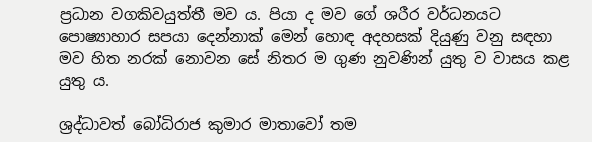ප්‍රධාන වගකිවයුත්තී මව ය. පියා ද මව ගේ ශරීර වර්ධනයට පොෂ්‍යාහාර සපයා දෙන්නාක් මෙන් හොඳ අදහසක් දියුණු වනු සඳහා මව හිත නරක් නොවන සේ නිතර ම ගුණ නුවණින් යුතු ව වාසය කළ යුතු ය.

ශ්‍රද්ධාවත් බෝධිරාජ කුමාර මාතාවෝ තම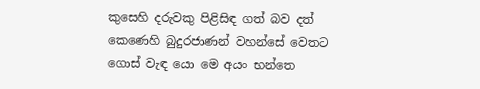කුසෙහි දරුවකු පිළිසිඳ ගත් බව දත් කෙණෙහි බුදුරජ‍ාණන් වහන්සේ වෙතට ගොස් වැඳ යො මෙ අයං භන්තෙ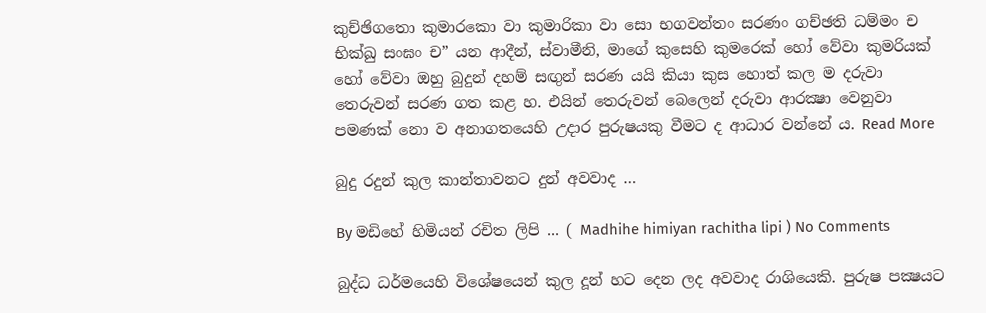කුච්ඡිගතො කුමාරකො වා කුමාරිකා වා සො භගවන්තං සරණං ගච්ඡති ධම්මං ච භික්ඛු සංඝං ච” යන ආදීන්, ස්වාමීනි, මාගේ කුසෙහි කුමරෙක් හෝ වේවා කුමරියක් හෝ වේවා ඔහු බුදුන් දහම් සඟුන් සරණ යයි කියා කුස හොත් කල ම දරුවා තෙරුවන් සරණ ගත කළ හ. එයින් තෙරුවන් බෙලෙන් දරුවා ආරක්‍ෂා වෙනුවා පමණක් නො ව අනාගතයෙහි උදාර පුරුෂයකු වීමට ද ආධාර වන්නේ ය. Read More

බුදු රදුන් කුල කාන්තාවනට දුන් අවවාද …

By මඩිහේ හිමියන් රචිත ලිපි ... ( Madhihe himiyan rachitha lipi ) No Comments

බුද්ධ ධර්මයෙහි විශේෂයෙන් කුල දූන් හට දෙන ලද අවවාද රාශියෙකි. පුරුෂ පක්‍ෂයට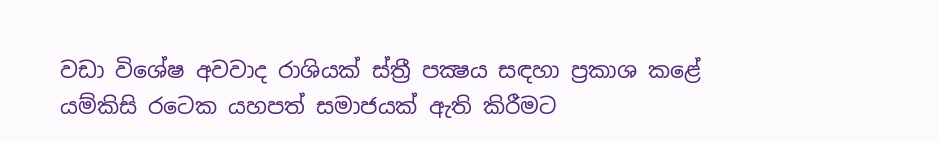වඩා විශේෂ අවවාද රාශියක් ස්ත්‍රී පක්‍ෂය සඳහා ප්‍රකාශ කළේ යම්කිසි රටෙක යහපත් සමාජයක් ඇති කිරීමට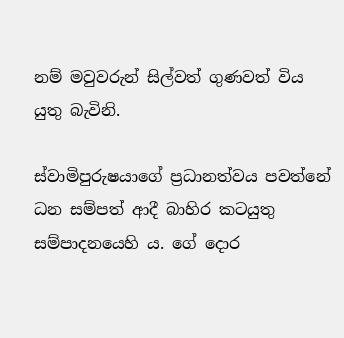නම් මවුවරුන් සිල්වත් ගුණවත් විය යුතු බැවිනි‍.

ස්වාමිපුරුෂයාගේ ප්‍රධානත්වය පවත්නේ ධන සම්පත් ආදී බාහිර කටයුතු සම්පාදනයෙහි ය. ගේ දොර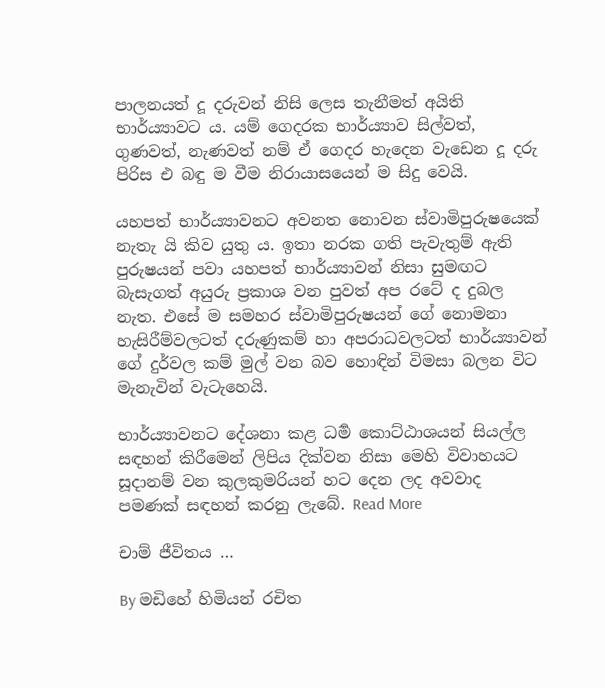පාලනයත් දූ දරුවන් නිසි ලෙස තැනීමත් අයිති භාර්ය්‍යාවට ය. යම් ගෙදරක භාර්ය්‍යාව සිල්වත්, ගුණවත්, නැණවත් නම් ඒ ගෙදර හැදෙන වැඩෙන දූ දරු පිරිස එ බඳු ම වීම නිරායාසයෙන් ම සිදු වෙයි.

යහපත් භාර්ය්‍යාවනට අවනත නොවන ස්ව‍ාමිපුරුෂයෙක් නැතැ යි කිව යුතු ය. ඉතා නරක ගති පැවැතුම් ඇති පුරුෂයන් පවා යහපත් භාර්ය්‍යාවන් නිසා සුමඟට බැසැගත් අයුරු ප්‍රකාශ වන පුවත් අප රටේ ද දුබල නැත. එසේ ම සමහර ස්වාමිපුරුෂයන් ගේ නොමනා හැසිරීම්වලටත් දරුණුකම් හා අපරාධවලටත් භාර්ය්‍යාවන් ගේ දුර්වල කම් මුල් වන බව හොඳින් විමසා බලන විට මැනැවින් වැටැහෙයි.

භාර්ය්‍යාවනට දේශනා කළ ධර්‍ම කොට්ඨාශයන් සියල්ල සඳහන් කිරීමෙන් ලිපිය දික්වන නිසා මෙහි විවාහයට සූදානම් වන කුලකුමරියන් හට දෙන ලද අවවාද පමණක් සඳහන් කරනු ලැබේ. Read More

චාම් ජීවිතය …

By මඩිහේ හිමියන් රචිත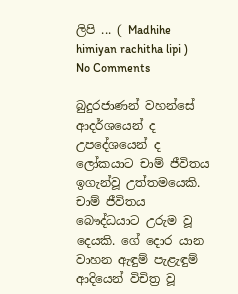ලිපි ... ( Madhihe himiyan rachitha lipi ) No Comments

බුදුරජාණන් වහන්සේ ආදර්ශයෙන් ද උපදේශයෙන් ද ලෝකයාට චාම් ජීවිතය ඉගැන්වූ උත්තමයෙකි. චාම් ජීවිතය බෞද්ධයාට උරුම වූ දෙයකි. ගේ දොර යාන වාහන ඇඳුම් පැළැඳුම් ආදියෙන් විචිත්‍ර වූ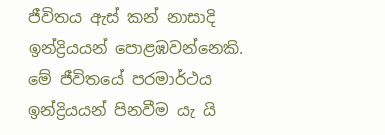ජීවිතය ඇස් කන් නාසාදි ඉන්ද්‍රියයන් පොළඹවන්නෙකි. මේ ජීවිතයේ පරමාර්ථය ඉන්ද්‍රියයන් පිනවීම යැ යි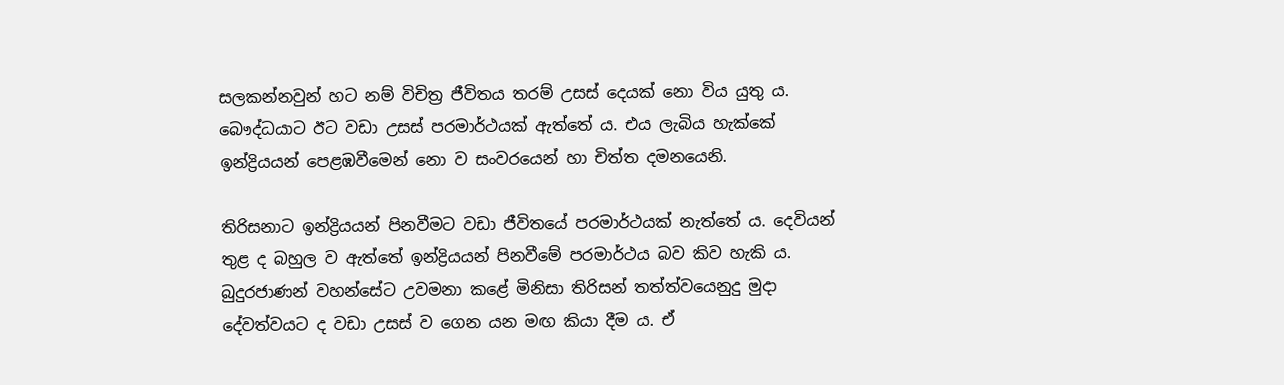සලකන්නවුන් හට නම් විචිත්‍ර ජීවිතය තරම් උසස් දෙයක් නො විය යුතු ය. බෞද්ධයාට ඊට වඩා උසස් පරමාර්ථයක් ඇත්තේ ය. එය ලැබිය හැක්කේ ඉන්ද්‍රියයන් පෙළඹවීමෙන් නො ව සංවරයෙන් හා චිත්ත දමනයෙනි.

තිරිසනාට ඉන්ද්‍රියයන් පිනවීමට වඩා ජීවිතයේ පරමාර්ථයක් නැත්තේ ය. දෙවියන් තුළ ද බහුල ව ඇත්තේ ඉන්ද්‍රියයන් පිනවීමේ පරමාර්ථය බව කිව හැකි ය. බුදුරජාණන් වහන්සේට උවමනා කළේ මිනිසා තිරිසන් තත්ත්වයෙනුදු මුදා දේවත්වයට ද වඩා උසස් ව ගෙන යන මඟ කියා දීම ය. ඒ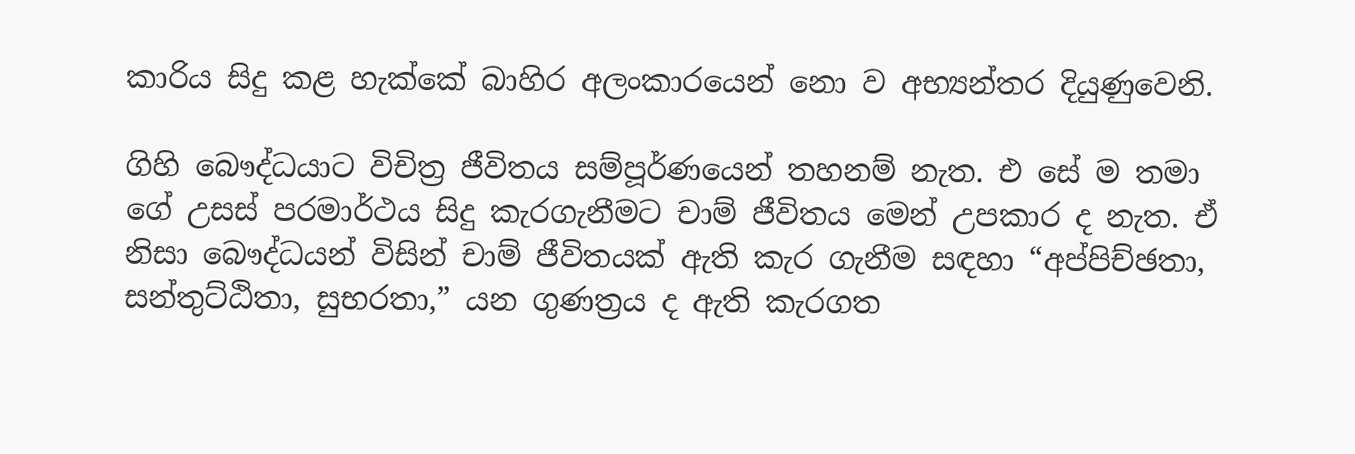කාරිය සිදු කළ හැක්කේ බාහිර අලංකාරයෙන් නො ව අභ්‍යන්තර දියුණුවෙනි.

ගිහි බෞද්ධයාට විචිත්‍ර ජීවිතය සම්පූර්ණයෙන් තහනම් නැත. එ සේ ම තමා ගේ උසස් පරමාර්ථය සිදු කැරගැනීමට චාම් ජීවිතය මෙන් උපකාර ද නැත. ඒ නිසා බෞද්ධයන් විසින් චාම් ජීවිතයක් ඇති කැර ගැනීම සඳහා “අප්පිච්ඡතා, සන්තුට්ඨිතා, සුභරතා,” යන ගුණත්‍රය ද ඇති කැරගත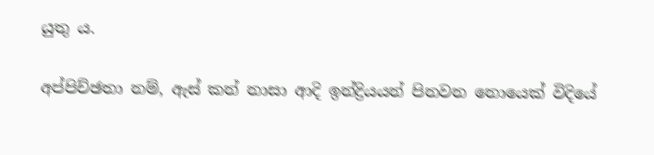යුතු ය.

අප්පිච්ඡතා නම්, ඇස් කන් නාසා ආදි ඉන්ද්‍රියයන් පිනවන නොයෙක් විදියේ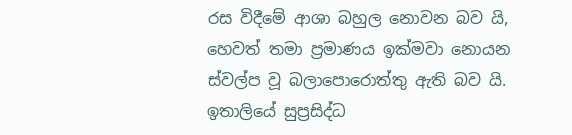රස විදීමේ ආශා බහුල නොවන බව යි, හෙවත් තමා ප්‍රමාණය ඉක්මවා නොයන ස්වල්ප වූ බලාපොරොත්තු ඇති බව යි. ඉතාලියේ සුප්‍රසිද්ධ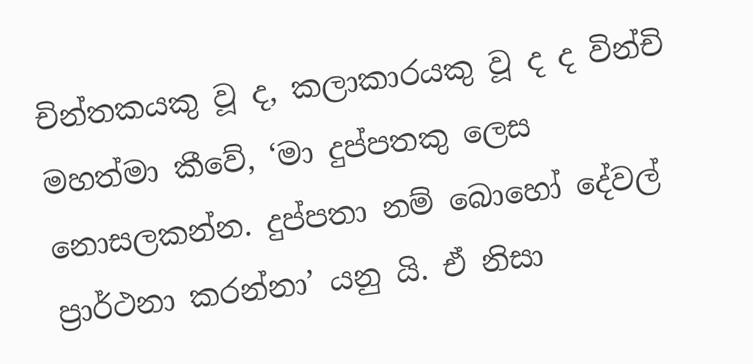චින්තකයකු වූ ද, කලාකාරයකු වූ ද ද වින්චි මහත්මා කීවේ, ‘මා දුප්පතකු ලෙස නොසලකන්න. දුප්පතා නම් බොහෝ දේවල් ප්‍රාර්ථනා කරන්න‍ා’ යනු යි. ඒ නිසා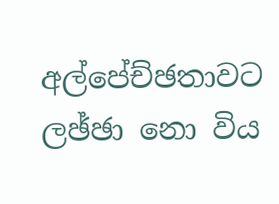අල්පේච්ඡතාවට ලඡ්ඡා නො විය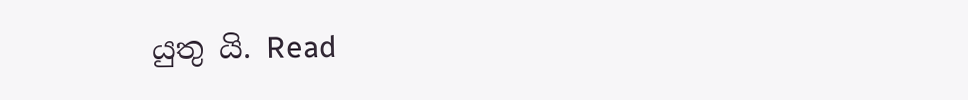යුතු යි. Read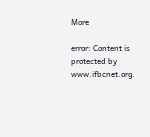More

error: Content is protected by www.ifbcnet.org.